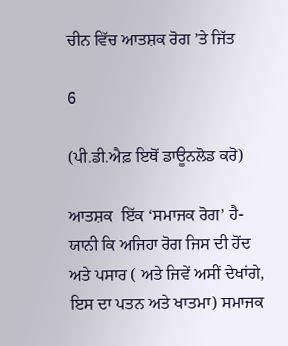ਚੀਨ ਵਿੱਚ ਆਤਸ਼ਕ ਰੋਗ ’ਤੇ ਜਿੱਤ

6

(ਪੀ.ਡੀ.ਐਫ਼ ਇਥੋਂ ਡਾਊਨਲੋਡ ਕਰੋ)

ਆਤਸ਼ਕ  ਇੱਕ ‘ਸਮਾਜਕ ਰੋਗ’ ਹੈ- ਯਾਨੀ ਕਿ ਅਜਿਹਾ ਰੋਗ ਜਿਸ ਦੀ ਹੋਂਦ ਅਤੇ ਪਸਾਰ ( ਅਤੇ ਜਿਵੇਂ ਅਸੀਂ ਦੇਖਾਂਗੇ, ਇਸ ਦਾ ਪਤਨ ਅਤੇ ਖਾਤਮਾ) ਸਮਾਜਕ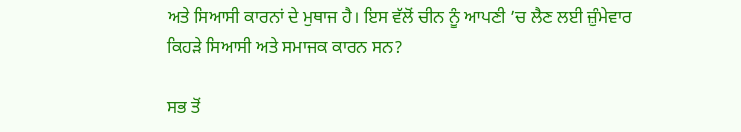ਅਤੇ ਸਿਆਸੀ ਕਾਰਨਾਂ ਦੇ ਮੁਥਾਜ ਹੈ। ਇਸ ਵੱਲੋਂ ਚੀਨ ਨੂੰ ਆਪਣੀ ’ਚ ਲੈਣ ਲਈ ਜ਼ੁੰਮੇਵਾਰ ਕਿਹੜੇ ਸਿਆਸੀ ਅਤੇ ਸਮਾਜਕ ਕਾਰਨ ਸਨ?

ਸਭ ਤੋਂ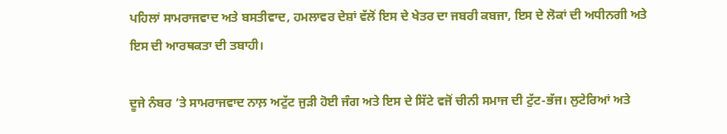ਪਹਿਲਾਂ ਸਾਮਰਾਜਵਾਦ ਅਤੇ ਬਸਤੀਵਾਦ, ਹਮਲਾਵਰ ਦੇਸ਼ਾਂ ਵੱਲੋਂ ਇਸ ਦੇ ਖੇਤਰ ਦਾ ਜਬਰੀ ਕਬਜਾ, ਇਸ ਦੇ ਲੋਕਾਂ ਦੀ ਅਧੀਨਗੀ ਅਤੇ ਇਸ ਦੀ ਆਰਥਕਤਾ ਦੀ ਤਬਾਹੀ।

ਦੂਜੇ ਨੰਬਰ ’ਤੇ ਸਾਮਰਾਜਵਾਦ ਨਾਲ਼ ਅਟੁੱਟ ਜੁੜੀ ਹੋਈ ਜੰਗ ਅਤੇ ਇਸ ਦੇ ਸਿੱਟੇ ਵਜੋਂ ਚੀਨੀ ਸਮਾਜ ਦੀ ਟੁੱਟ-ਭੱਜ। ਲੁਟੇਰਿਆਂ ਅਤੇ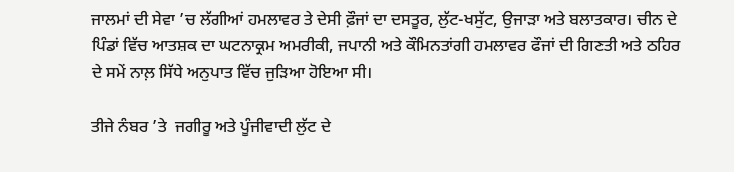ਜਾਲਮਾਂ ਦੀ ਸੇਵਾ ’ਚ ਲੱਗੀਆਂ ਹਮਲਾਵਰ ਤੇ ਦੇਸੀ ਫ਼ੌਜਾਂ ਦਾ ਦਸਤੂਰ, ਲੁੱਟ-ਖਸੁੱਟ, ਉਜਾੜਾ ਅਤੇ ਬਲਾਤਕਾਰ। ਚੀਨ ਦੇ ਪਿੰਡਾਂ ਵਿੱਚ ਆਤਸ਼ਕ ਦਾ ਘਟਨਾਕ੍ਰਮ ਅਮਰੀਕੀ, ਜਪਾਨੀ ਅਤੇ ਕੌਮਿਨਤਾਂਗੀ ਹਮਲਾਵਰ ਫੌਜਾਂ ਦੀ ਗਿਣਤੀ ਅਤੇ ਠਹਿਰ ਦੇ ਸਮੇਂ ਨਾਲ਼ ਸਿੱਧੇ ਅਨੁਪਾਤ ਵਿੱਚ ਜੁੜਿਆ ਹੋਇਆ ਸੀ।

ਤੀਜੇ ਨੰਬਰ ’ਤੇ  ਜਗੀਰੂ ਅਤੇ ਪੂੰਜੀਵਾਦੀ ਲੁੱਟ ਦੇ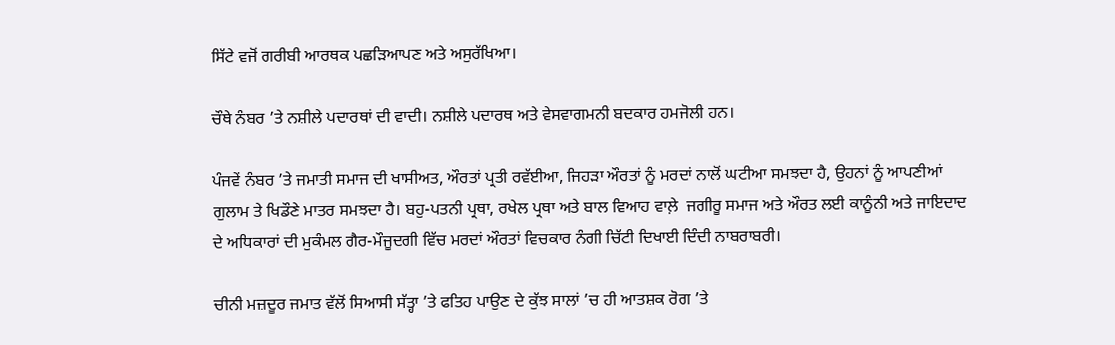ਸਿੱਟੇ ਵਜੋਂ ਗਰੀਬੀ ਆਰਥਕ ਪਛੜਿਆਪਣ ਅਤੇ ਅਸੁਰੱਖਿਆ।

ਚੌਥੇ ਨੰਬਰ ’ਤੇ ਨਸ਼ੀਲੇ ਪਦਾਰਥਾਂ ਦੀ ਵਾਦੀ। ਨਸ਼ੀਲੇ ਪਦਾਰਥ ਅਤੇ ਵੇਸਵਾਗਮਨੀ ਬਦਕਾਰ ਹਮਜੋਲੀ ਹਨ।

ਪੰਜਵੇਂ ਨੰਬਰ ’ਤੇ ਜਮਾਤੀ ਸਮਾਜ ਦੀ ਖਾਸੀਅਤ, ਔਰਤਾਂ ਪ੍ਰਤੀ ਰਵੱਈਆ, ਜਿਹੜਾ ਔਰਤਾਂ ਨੂੰ ਮਰਦਾਂ ਨਾਲੋਂ ਘਟੀਆ ਸਮਝਦਾ ਹੈ, ਉਹਨਾਂ ਨੂੰ ਆਪਣੀਆਂ ਗੁਲਾਮ ਤੇ ਖਿਡੌਣੇ ਮਾਤਰ ਸਮਝਦਾ ਹੈ। ਬਹੁ-ਪਤਨੀ ਪ੍ਰਥਾ, ਰਖੇਲ ਪ੍ਰਥਾ ਅਤੇ ਬਾਲ ਵਿਆਹ ਵਾਲ਼ੇ  ਜਗੀਰੂ ਸਮਾਜ ਅਤੇ ਔਰਤ ਲਈ ਕਾਨੂੰਨੀ ਅਤੇ ਜਾਇਦਾਦ ਦੇ ਅਧਿਕਾਰਾਂ ਦੀ ਮੁਕੰਮਲ ਗੈਰ-ਮੌਜੂਦਗੀ ਵਿੱਚ ਮਰਦਾਂ ਔਰਤਾਂ ਵਿਚਕਾਰ ਨੰਗੀ ਚਿੱਟੀ ਦਿਖਾਈ ਦਿੰਦੀ ਨਾਬਰਾਬਰੀ।

ਚੀਨੀ ਮਜ਼ਦੂਰ ਜਮਾਤ ਵੱਲੋਂ ਸਿਆਸੀ ਸੱਤ੍ਹਾ ’ਤੇ ਫਤਿਹ ਪਾਉਣ ਦੇ ਕੁੱਝ ਸਾਲਾਂ ’ਚ ਹੀ ਆਤਸ਼ਕ ਰੋਗ ’ਤੇ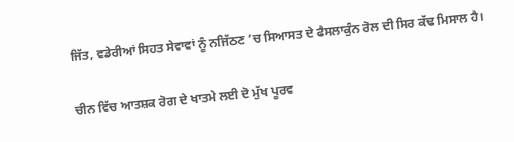ਜਿੱਤ, ਵਡੇਰੀਆਂ ਸਿਹਤ ਸੇਵਾਵਾਂ ਨੂੰ ਨਜਿੱਠਣ ’ਚ ਸਿਆਸਤ ਦੇ ਫੈਸਲਾਕੁੰਨ ਰੋਲ ਦੀ ਸਿਰ ਕੱਢ ਮਿਸਾਲ ਹੈ।

ਚੀਨ ਵਿੱਚ ਆਤਸ਼ਕ ਰੋਗ ਦੇ ਖਾਤਮੇ ਲਈ ਦੋ ਮੁੱਖ ਪੂਰਵ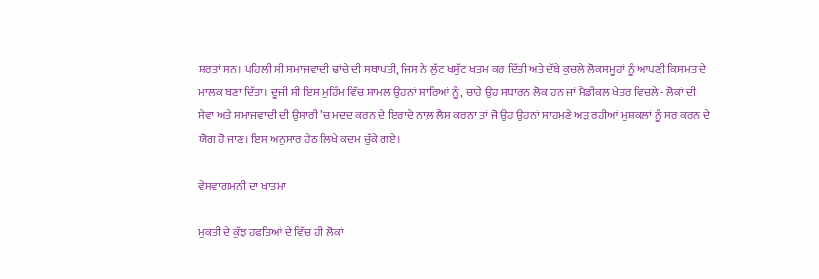ਸ਼ਰਤਾਂ ਸਨ। ਪਹਿਲੀ ਸੀ ਸਮਾਜਵਾਦੀ ਢਾਂਚੇ ਦੀ ਸਥਾਪਤੀ, ਜਿਸ ਨੇ ਲੁੱਟ ਖਸੁੱਟ ਖਤਮ ਕਰ ਦਿੱਤੀ ਅਤੇ ਦੱਬੇ ਕੁਚਲੇ ਲੋਕਸਮੂਹਾਂ ਨੂੰ ਆਪਣੀ ਕਿਸਮਤ ਦੇ ਮਾਲਕ ਬਣਾ ਦਿੱਤਾ। ਦੂਜੀ ਸੀ ਇਸ ਮੁਹਿੰਮ ਵਿੱਚ ਸ਼ਾਮਲ ਉਹਨਾਂ ਸਾਰਿਆਂ ਨੂੰ, ਚਾਹੇ ਉਹ ਸਧਾਰਨ ਲੋਕ ਹਨ ਜਾਂ ਮੈਡੀਕਲ ਖੇਤਰ ਵਿਚਲੇ- ਲੋਕਾਂ ਦੀ ਸੇਵਾ ਅਤੇ ਸਮਾਜਵਾਦੀ ਦੀ ਉਸਾਰੀ ’ਚ ਮਦਦ ਕਰਨ ਦੇ ਇਰਾਦੇ ਨਾਲ਼ ਲੈਸ ਕਰਨਾ ਤਾਂ ਜੋ ਉਹ ਉਹਨਾਂ ਸਾਹਮਣੇ ਅੜ ਰਹੀਆਂ ਮੁਸ਼ਕਲਾਂ ਨੂੰ ਸਰ ਕਰਨ ਦੇ ਯੋਗ ਹੋ ਜਾਣ। ਇਸ ਅਨੁਸਾਰ ਹੇਠ ਲਿਖੇ ਕਦਮ ਚੁੱਕੇ ਗਏ।

ਵੇਸਵਾਗਮਨੀ ਦਾ ਖਾਤਮਾ

ਮੁਕਤੀ ਦੇ ਕੁੱਝ ਹਫਤਿਆਂ ਦੇ ਵਿੱਚ ਹੀ ਲੋਕਾਂ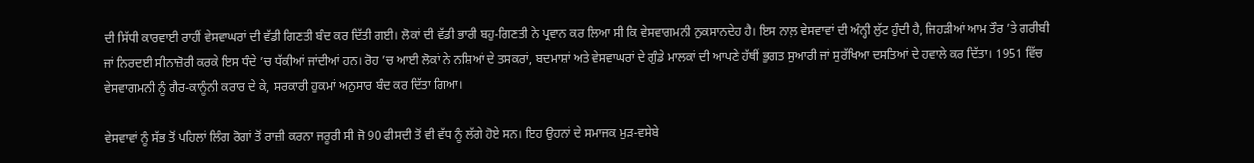ਦੀ ਸਿੱਧੀ ਕਾਰਵਾਈ ਰਾਹੀਂ ਵੇਸਵਾਘਰਾਂ ਦੀ ਵੱਡੀ ਗਿਣਤੀ ਬੰਦ ਕਰ ਦਿੱਤੀ ਗਈ। ਲੋਕਾਂ ਦੀ ਵੱਡੀ ਭਾਰੀ ਬਹੁ-ਗਿਣਤੀ ਨੇ ਪ੍ਰਵਾਨ ਕਰ ਲਿਆ ਸੀ ਕਿ ਵੇਸਵਾਗਮਨੀ ਨੁਕਸਾਨਦੇਹ ਹੈ। ਇਸ ਨਾਲ਼ ਵੇਸਵਾਵਾਂ ਦੀ ਅੰਨ੍ਹੀ ਲੁੱਟ ਹੁੰਦੀ ਹੈ, ਜਿਹੜੀਆਂ ਆਮ ਤੌਰ ’ਤੇ ਗਰੀਬੀ ਜਾਂ ਨਿਰਦਈ ਸੀਨਾਜ਼ੋਰੀ ਕਰਕੇ ਇਸ ਧੰਦੇ ’ਚ ਧੱਕੀਆਂ ਜਾਂਦੀਆਂ ਹਨ। ਰੋਹ ’ਚ ਆਈ ਲੋਕਾਂ ਨੇ ਨਸ਼ਿਆਂ ਦੇ ਤਸਕਰਾਂ, ਬਦਮਾਸ਼ਾਂ ਅਤੇ ਵੇਸਵਾਘਰਾਂ ਦੇ ਗੁੰਡੇ ਮਾਲਕਾਂ ਦੀ ਆਪਣੇ ਹੱਥੀਂ ਭੁਗਤ ਸੁਆਰੀ ਜਾਂ ਸੁਰੱਖਿਆ ਦਸਤਿਆਂ ਦੇ ਹਵਾਲੇ ਕਰ ਦਿੱਤਾ। 1951 ਵਿੱਚ ਵੇਸਵਾਗਮਨੀ ਨੂੰ ਗੈਰ-ਕਾਨੂੰਨੀ ਕਰਾਰ ਦੇ ਕੇ, ਸਰਕਾਰੀ ਹੁਕਮਾਂ ਅਨੁਸਾਰ ਬੰਦ ਕਰ ਦਿੱਤਾ ਗਿਆ।

ਵੇਸਵਾਵਾਂ ਨੂੰ ਸੱਭ ਤੋਂ ਪਹਿਲਾਂ ਲਿੰਗ ਰੋਗਾਂ ਤੋਂ ਰਾਜ਼ੀ ਕਰਨਾ ਜਰੂਰੀ ਸੀ ਜੋ 90 ਫੀਸਦੀ ਤੋਂ ਵੀ ਵੱਧ ਨੂੰ ਲੱਗੇ ਹੋਏ ਸਨ। ਇਹ ਉਹਨਾਂ ਦੇ ਸਮਾਜਕ ਮੁੜ-ਵਸੇਬੇ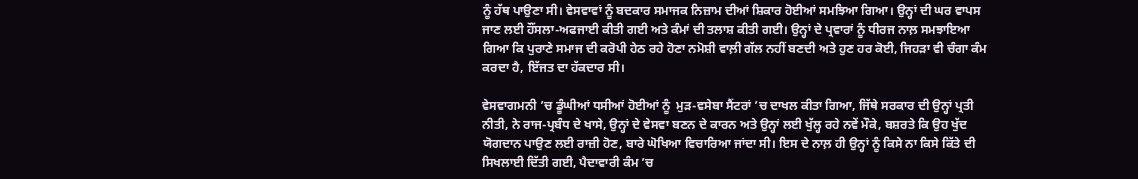ਨੂੰ ਹੱਥ ਪਾਉਣਾ ਸੀ। ਵੇਸਵਾਵਾਂ ਨੂੰ ਬਦਕਾਰ ਸਮਾਜਕ ਨਿਜ਼ਾਮ ਦੀਆਂ ਸ਼ਿਕਾਰ ਹੋਈਆਂ ਸਮਝਿਆ ਗਿਆ। ਉਨ੍ਹਾਂ ਦੀ ਘਰ ਵਾਪਸ ਜਾਣ ਲਈ ਹੌਂਸਲਾ-ਅਫਜਾਈ ਕੀਤੀ ਗਈ ਅਤੇ ਕੰਮਾਂ ਦੀ ਤਲਾਸ਼ ਕੀਤੀ ਗਈ। ਉਨ੍ਹਾਂ ਦੇ ਪ੍ਰਵਾਰਾਂ ਨੂੰ ਧੀਰਜ ਨਾਲ਼ ਸਮਝਾਇਆ ਗਿਆ ਕਿ ਪੁਰਾਣੇ ਸਮਾਜ ਦੀ ਕਰੋਪੀ ਹੇਠ ਰਹੇ ਹੋਣਾ ਨਮੋਸ਼ੀ ਵਾਲ਼ੀ ਗੱਲ ਨਹੀਂ ਬਣਦੀ ਅਤੇ ਹੁਣ ਹਰ ਕੋਈ, ਜਿਹੜਾ ਵੀ ਚੰਗਾ ਕੰਮ ਕਰਦਾ ਹੈ, ਇੱਜਤ ਦਾ ਹੱਕਦਾਰ ਸੀ।

ਵੇਸਵਾਗਮਨੀ ’ਚ ਡੂੰਘੀਆਂ ਧਸੀਆਂ ਹੋਈਆਂ ਨੂੰ  ਮੁੜ-ਵਸੇਬਾ ਸੈਂਟਰਾਂ ’ਚ ਦਾਖਲ ਕੀਤਾ ਗਿਆ, ਜਿੱਥੇ ਸਰਕਾਰ ਦੀ ਉਨ੍ਹਾਂ ਪ੍ਰਤੀ ਨੀਤੀ, ਨੇ ਰਾਜ-ਪ੍ਰਬੰਧ ਦੇ ਖਾਸੇ, ਉਨ੍ਹਾਂ ਦੇ ਵੇਸਵਾ ਬਣਨ ਦੇ ਕਾਰਨ ਅਤੇ ਉਨ੍ਹਾਂ ਲਈ ਖੁੱਲ੍ਹ ਰਹੇ ਨਵੇਂ ਮੌਕੇ, ਬਸ਼ਰਤੇ ਕਿ ਉਹ ਖੁੱਦ ਯੋਗਦਾਨ ਪਾਉਣ ਲਈ ਰਾਜ਼ੀ ਹੋਣ, ਬਾਰੇ ਘੋਖਿਆ ਵਿਚਾਰਿਆ ਜਾਂਦਾ ਸੀ। ਇਸ ਦੇ ਨਾਲ਼ ਹੀ ਉਨ੍ਹਾਂ ਨੂੰ ਕਿਸੇ ਨਾ ਕਿਸੇ ਕਿੱਤੇ ਦੀ ਸਿਖਲਾਈ ਦਿੱਤੀ ਗਈ, ਪੈਦਾਵਾਰੀ ਕੰਮ ’ਚ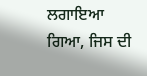ਲਗਾਇਆ ਗਿਆ, ਜਿਸ ਦੀ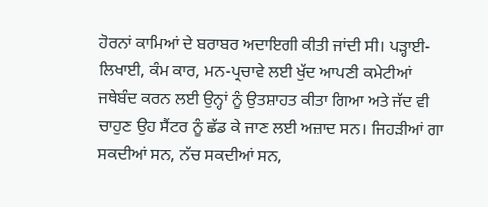ਹੋਰਨਾਂ ਕਾਮਿਆਂ ਦੇ ਬਰਾਬਰ ਅਦਾਇਗੀ ਕੀਤੀ ਜਾਂਦੀ ਸੀ। ਪੜ੍ਹਾਈ-ਲਿਖਾਈ, ਕੰਮ ਕਾਰ, ਮਨ-ਪ੍ਰਚਾਵੇ ਲਈ ਖੁੱਦ ਆਪਣੀ ਕਮੇਟੀਆਂ ਜਥੇਬੰਦ ਕਰਨ ਲਈ ਉਨ੍ਹਾਂ ਨੂੰ ਉਤਸ਼ਾਹਤ ਕੀਤਾ ਗਿਆ ਅਤੇ ਜੱਦ ਵੀ ਚਾਹੁਣ ਉਹ ਸੈਂਟਰ ਨੂੰ ਛੱਡ ਕੇ ਜਾਣ ਲਈ ਅਜ਼ਾਦ ਸਨ। ਜਿਹੜੀਆਂ ਗਾ ਸਕਦੀਆਂ ਸਨ, ਨੱਚ ਸਕਦੀਆਂ ਸਨ,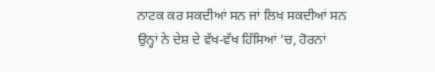ਨਾਟਕ ਕਰ ਸਕਦੀਆਂ ਸਨ ਜਾਂ ਲਿਖ ਸਕਦੀਆਂ ਸਨ ਉਨ੍ਹਾਂ ਨੇ ਦੇਸ਼ ਦੇ ਵੱਖ-ਵੱਖ ਹਿੱਸਿਆਂ ’ਚ, ਹੋਰਨਾਂ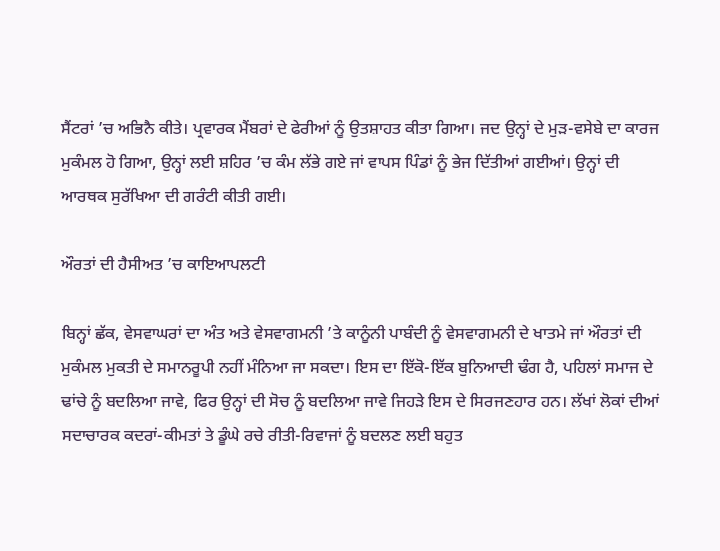ਸੈਂਟਰਾਂ ’ਚ ਅਭਿਨੈ ਕੀਤੇ। ਪ੍ਰਵਾਰਕ ਮੈਂਬਰਾਂ ਦੇ ਫੇਰੀਆਂ ਨੂੰ ਉਤਸ਼ਾਹਤ ਕੀਤਾ ਗਿਆ। ਜਦ ਉਨ੍ਹਾਂ ਦੇ ਮੁੜ-ਵਸੇਬੇ ਦਾ ਕਾਰਜ ਮੁਕੰਮਲ ਹੋ ਗਿਆ, ਉਨ੍ਹਾਂ ਲਈ ਸ਼ਹਿਰ ’ਚ ਕੰਮ ਲੱਭੇ ਗਏ ਜਾਂ ਵਾਪਸ ਪਿੰਡਾਂ ਨੂੰ ਭੇਜ ਦਿੱਤੀਆਂ ਗਈਆਂ। ਉਨ੍ਹਾਂ ਦੀ ਆਰਥਕ ਸੁਰੱਖਿਆ ਦੀ ਗਰੰਟੀ ਕੀਤੀ ਗਈ।

ਔਰਤਾਂ ਦੀ ਹੈਸੀਅਤ ’ਚ ਕਾਇਆਪਲਟੀ

ਬਿਨ੍ਹਾਂ ਛੱਕ, ਵੇਸਵਾਘਰਾਂ ਦਾ ਅੰਤ ਅਤੇ ਵੇਸਵਾਗਮਨੀ ’ਤੇ ਕਾਨੂੰਨੀ ਪਾਬੰਦੀ ਨੂੰ ਵੇਸਵਾਗਮਨੀ ਦੇ ਖਾਤਮੇ ਜਾਂ ਔਰਤਾਂ ਦੀ ਮੁਕੰਮਲ ਮੁਕਤੀ ਦੇ ਸਮਾਨਰੂਪੀ ਨਹੀਂ ਮੰਨਿਆ ਜਾ ਸਕਦਾ। ਇਸ ਦਾ ਇੱਕੋ-ਇੱਕ ਬੁਨਿਆਦੀ ਢੰਗ ਹੈ, ਪਹਿਲਾਂ ਸਮਾਜ ਦੇ ਢਾਂਚੇ ਨੂੰ ਬਦਲਿਆ ਜਾਵੇ, ਫਿਰ ਉਨ੍ਹਾਂ ਦੀ ਸੋਚ ਨੂੰ ਬਦਲਿਆ ਜਾਵੇ ਜਿਹੜੇ ਇਸ ਦੇ ਸਿਰਜਣਹਾਰ ਹਨ। ਲੱਖਾਂ ਲੋਕਾਂ ਦੀਆਂ ਸਦਾਚਾਰਕ ਕਦਰਾਂ-ਕੀਮਤਾਂ ਤੇ ਡੂੰਘੇ ਰਚੇ ਰੀਤੀ-ਰਿਵਾਜਾਂ ਨੂੰ ਬਦਲਣ ਲਈ ਬਹੁਤ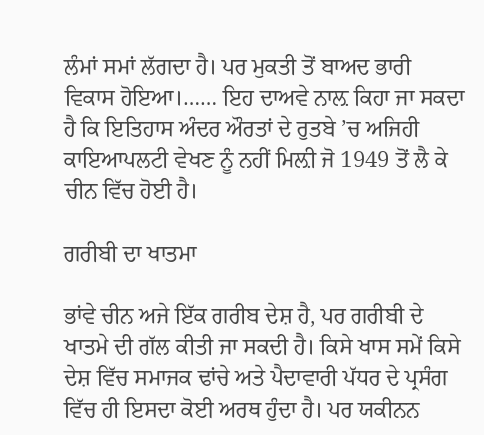ਲੰਮਾਂ ਸਮਾਂ ਲੱਗਦਾ ਹੈ। ਪਰ ਮੁਕਤੀ ਤੋਂ ਬਾਅਦ ਭਾਰੀ ਵਿਕਾਸ ਹੋਇਆ।…… ਇਹ ਦਾਅਵੇ ਨਾਲ਼ ਕਿਹਾ ਜਾ ਸਕਦਾ ਹੈ ਕਿ ਇਤਿਹਾਸ ਅੰਦਰ ਔਰਤਾਂ ਦੇ ਰੁਤਬੇ ’ਚ ਅਜਿਹੀ ਕਾਇਆਪਲਟੀ ਵੇਖਣ ਨੂੰ ਨਹੀਂ ਮਿਲ਼ੀ ਜੋ 1949 ਤੋਂ ਲੈ ਕੇ ਚੀਨ ਵਿੱਚ ਹੋਈ ਹੈ।

ਗਰੀਬੀ ਦਾ ਖਾਤਮਾ

ਭਾਂਵੇ ਚੀਨ ਅਜੇ ਇੱਕ ਗਰੀਬ ਦੇਸ਼ ਹੈ, ਪਰ ਗਰੀਬੀ ਦੇ ਖਾਤਮੇ ਦੀ ਗੱਲ ਕੀਤੀ ਜਾ ਸਕਦੀ ਹੈ। ਕਿਸੇ ਖਾਸ ਸਮੇਂ ਕਿਸੇ ਦੇਸ਼ ਵਿੱਚ ਸਮਾਜਕ ਢਾਂਚੇ ਅਤੇ ਪੈਦਾਵਾਰੀ ਪੱਧਰ ਦੇ ਪ੍ਰਸੰਗ ਵਿੱਚ ਹੀ ਇਸਦਾ ਕੋਈ ਅਰਥ ਹੁੰਦਾ ਹੈ। ਪਰ ਯਕੀਨਨ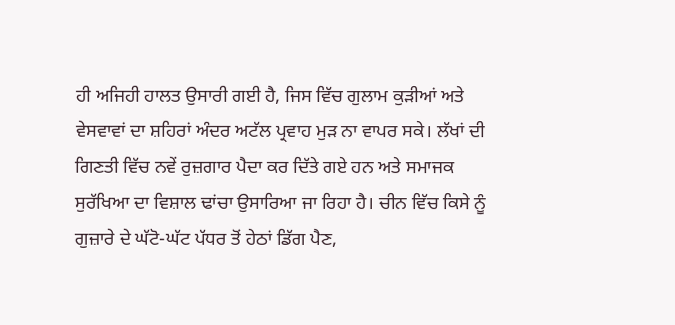ਹੀ ਅਜਿਹੀ ਹਾਲਤ ਉਸਾਰੀ ਗਈ ਹੈ, ਜਿਸ ਵਿੱਚ ਗੁਲਾਮ ਕੁੜੀਆਂ ਅਤੇ ਵੇਸਵਾਵਾਂ ਦਾ ਸ਼ਹਿਰਾਂ ਅੰਦਰ ਅਟੱਲ ਪ੍ਰਵਾਹ ਮੁੜ ਨਾ ਵਾਪਰ ਸਕੇ। ਲੱਖਾਂ ਦੀ ਗਿਣਤੀ ਵਿੱਚ ਨਵੇਂ ਰੁਜ਼ਗਾਰ ਪੈਦਾ ਕਰ ਦਿੱਤੇ ਗਏ ਹਨ ਅਤੇ ਸਮਾਜਕ ਸੁਰੱਖਿਆ ਦਾ ਵਿਸ਼ਾਲ ਢਾਂਚਾ ਉਸਾਰਿਆ ਜਾ ਰਿਹਾ ਹੈ। ਚੀਨ ਵਿੱਚ ਕਿਸੇ ਨੂੰ ਗੁਜ਼ਾਰੇ ਦੇ ਘੱਟੋ-ਘੱਟ ਪੱਧਰ ਤੋਂ ਹੇਠਾਂ ਡਿੱਗ ਪੈਣ,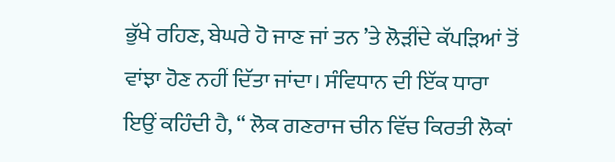ਭੁੱਖੇ ਰਹਿਣ, ਬੇਘਰੇ ਹੋ ਜਾਣ ਜਾਂ ਤਨ ’ਤੇ ਲੋੜੀਂਦੇ ਕੱਪੜਿਆਂ ਤੋਂ ਵਾਂਝਾ ਹੋਣ ਨਹੀਂ ਦਿੱਤਾ ਜਾਂਦਾ। ਸੰਵਿਧਾਨ ਦੀ ਇੱਕ ਧਾਰਾ ਇਉਂ ਕਹਿੰਦੀ ਹੈ, “ ਲੋਕ ਗਣਰਾਜ ਚੀਨ ਵਿੱਚ ਕਿਰਤੀ ਲੋਕਾਂ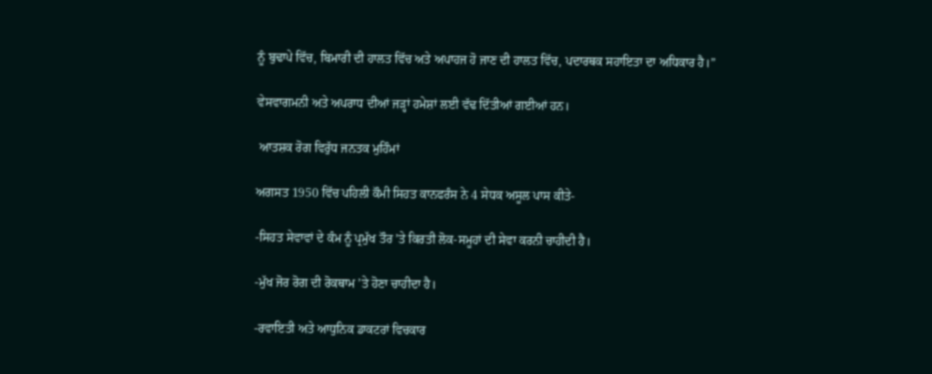ਨੂੰ ਬੁਢਾਪੇ ਵਿੱਚ, ਬਿਮਾਰੀ ਦੀ ਹਾਲਤ ਵਿੱਚ ਅਤੇ ਅਪਾਹਜ ਹੋ ਜਾਣ ਦੀ ਹਾਲਤ ਵਿੱਚ, ਪਦਾਰਥਕ ਸਹਾਇਤਾ ਦਾ ਅਧਿਕਾਰ ਹੈ।”

ਵੇਸਵਾਗਮਨੀ ਅਤੇ ਅਪਰਾਧ ਦੀਆਂ ਜੜ੍ਹਾਂ ਹਮੇਸ਼ਾਂ ਲਈ ਵੱਢ ਦਿੱਤੀਆਂ ਗਈਆਂ ਹਨ।

 ਆਤਸ਼ਕ ਰੋਗ ਵਿਰੁੱਧ ਜਨਤਕ ਮੁਹਿੰਮਾਂ

ਅਗਸਤ 1950 ਵਿੱਚ ਪਹਿਲੀ ਕੌਮੀ ਸਿਹਤ ਕਾਨਫਰੰਸ ਨੇ 4 ਸੇਧਕ ਅਸੂਲ ਪਾਸ ਕੀਤੇ-

-ਸਿਹਤ ਸੇਵਾਵਾਂ ਦੇ ਕੰਮ ਨੂੰ ਪ੍ਰਮੁੱਖ ਤੌਰ ’ਤੇ ਕਿਰਤੀ ਲੋਕ-ਸਮੂਹਾਂ ਦੀ ਸੇਵਾ ਕਰਨੀ ਚਾਹੀਦੀ ਹੈ।

-ਮੁੱਖ ਜੋਰ ਰੋਗ ਦੀ ਰੋਕਥਾਮ ’ਤੇ ਹੋਣਾ ਚਾਹੀਦਾ ਹੈ।

-ਰਵਾਇਤੀ ਅਤੇ ਆਧੁਨਿਕ ਡਾਕਟਰਾਂ ਵਿਚਕਾਰ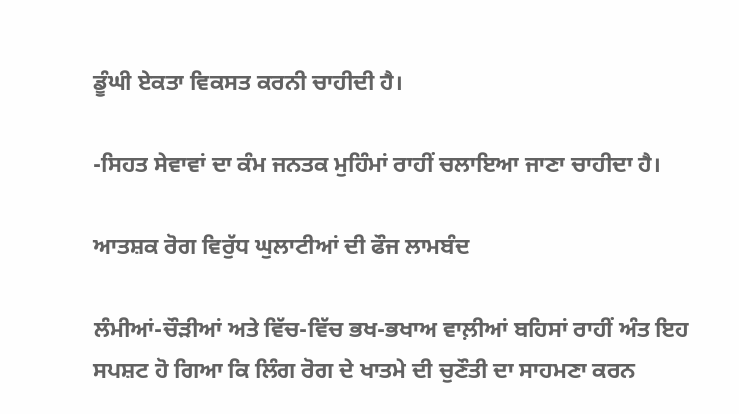ਡੂੰਘੀ ਏਕਤਾ ਵਿਕਸਤ ਕਰਨੀ ਚਾਹੀਦੀ ਹੈ।

-ਸਿਹਤ ਸੇਵਾਵਾਂ ਦਾ ਕੰਮ ਜਨਤਕ ਮੁਹਿੰਮਾਂ ਰਾਹੀਂ ਚਲਾਇਆ ਜਾਣਾ ਚਾਹੀਦਾ ਹੈ।

ਆਤਸ਼ਕ ਰੋਗ ਵਿਰੁੱਧ ਘੁਲਾਟੀਆਂ ਦੀ ਫੌਜ ਲਾਮਬੰਦ

ਲੰਮੀਆਂ-ਚੌੜੀਆਂ ਅਤੇ ਵਿੱਚ-ਵਿੱਚ ਭਖ-ਭਖਾਅ ਵਾਲ਼ੀਆਂ ਬਹਿਸਾਂ ਰਾਹੀਂ ਅੰਤ ਇਹ ਸਪਸ਼ਟ ਹੋ ਗਿਆ ਕਿ ਲਿੰਗ ਰੋਗ ਦੇ ਖਾਤਮੇ ਦੀ ਚੁਣੌਤੀ ਦਾ ਸਾਹਮਣਾ ਕਰਨ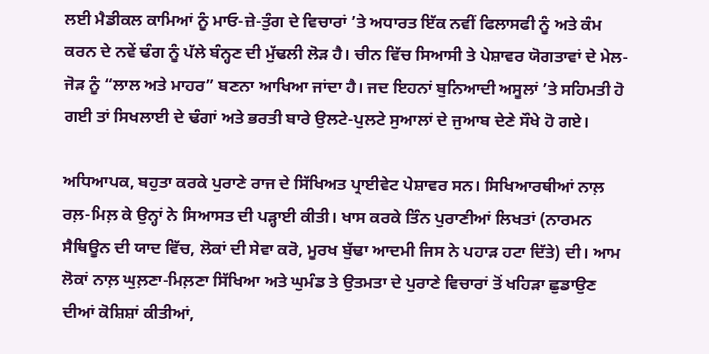ਲਈ ਮੈਡੀਕਲ ਕਾਮਿਆਂ ਨੂੰ ਮਾਓ-ਜ਼ੇ-ਤੁੰਗ ਦੇ ਵਿਚਾਰਾਂ ’ਤੇ ਅਧਾਰਤ ਇੱਕ ਨਵੀਂ ਫਿਲਾਸਫੀ ਨੂੰ ਅਤੇ ਕੰਮ ਕਰਨ ਦੇ ਨਵੇਂ ਢੰਗ ਨੂੰ ਪੱਲੇ ਬੰਨ੍ਹਣ ਦੀ ਮੁੱਢਲੀ ਲੋੜ ਹੈ। ਚੀਨ ਵਿੱਚ ਸਿਆਸੀ ਤੇ ਪੇਸ਼ਾਵਰ ਯੋਗਤਾਵਾਂ ਦੇ ਮੇਲ-ਜੋੜ ਨੂੰ “ਲਾਲ ਅਤੇ ਮਾਹਰ” ਬਣਨਾ ਆਖਿਆ ਜਾਂਦਾ ਹੈ। ਜਦ ਇਹਨਾਂ ਬੁਨਿਆਦੀ ਅਸੂਲਾਂ ’ਤੇ ਸਹਿਮਤੀ ਹੋ ਗਈ ਤਾਂ ਸਿਖਲਾਈ ਦੇ ਢੰਗਾਂ ਅਤੇ ਭਰਤੀ ਬਾਰੇ ਉਲਟੇ-ਪੁਲਟੇ ਸੁਆਲਾਂ ਦੇ ਜੁਆਬ ਦੇਣੇ ਸੌਖੇ ਹੋ ਗਏ।

ਅਧਿਆਪਕ, ਬਹੁਤਾ ਕਰਕੇ ਪੁਰਾਣੇ ਰਾਜ ਦੇ ਸਿੱਖਿਅਤ ਪ੍ਰਾਈਵੇਟ ਪੇਸ਼ਾਵਰ ਸਨ। ਸਿਖਿਆਰਥੀਆਂ ਨਾਲ਼ ਰਲ਼-ਮਿਲ਼ ਕੇ ਉਨ੍ਹਾਂ ਨੇ ਸਿਆਸਤ ਦੀ ਪੜ੍ਹਾਈ ਕੀਤੀ। ਖਾਸ ਕਰਕੇ ਤਿੰਨ ਪੁਰਾਣੀਆਂ ਲਿਖਤਾਂ (ਨਾਰਮਨ ਸੈਥਿਊਨ ਦੀ ਯਾਦ ਵਿੱਚ, ਲੋਕਾਂ ਦੀ ਸੇਵਾ ਕਰੋ, ਮੂਰਖ ਬੁੱਢਾ ਆਦਮੀ ਜਿਸ ਨੇ ਪਹਾੜ ਹਟਾ ਦਿੱਤੇ) ਦੀ। ਆਮ ਲੋਕਾਂ ਨਾਲ਼ ਘੁਲ਼ਣਾ-ਮਿਲ਼ਣਾ ਸਿੱਖਿਆ ਅਤੇ ਘੁਮੰਡ ਤੇ ਉਤਮਤਾ ਦੇ ਪੁਰਾਣੇ ਵਿਚਾਰਾਂ ਤੋਂ ਖਹਿੜਾ ਛੁਡਾਉਣ ਦੀਆਂ ਕੋਸ਼ਿਸ਼ਾਂ ਕੀਤੀਆਂ,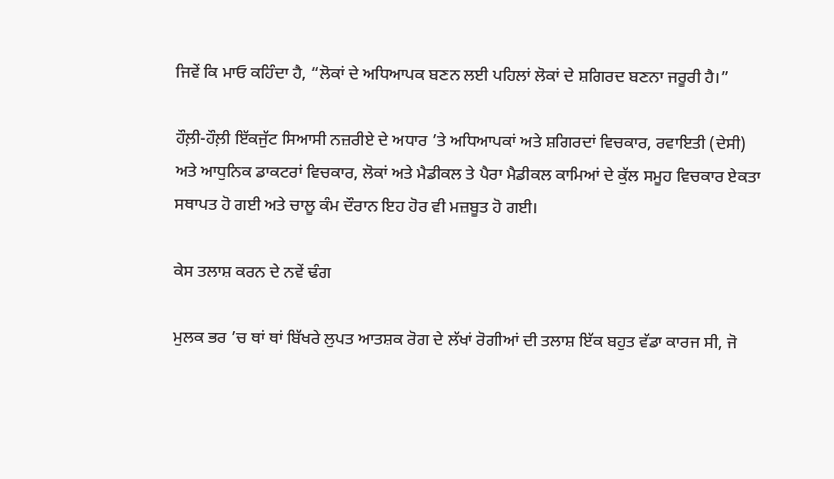ਜਿਵੇਂ ਕਿ ਮਾਓ ਕਹਿੰਦਾ ਹੈ, “ਲੋਕਾਂ ਦੇ ਅਧਿਆਪਕ ਬਣਨ ਲਈ ਪਹਿਲਾਂ ਲੋਕਾਂ ਦੇ ਸ਼ਗਿਰਦ ਬਣਨਾ ਜਰੂਰੀ ਹੈ।”

ਹੌਲ਼ੀ-ਹੌਲ਼ੀ ਇੱਕਜੁੱਟ ਸਿਆਸੀ ਨਜ਼ਰੀਏ ਦੇ ਅਧਾਰ ’ਤੇ ਅਧਿਆਪਕਾਂ ਅਤੇ ਸ਼ਗਿਰਦਾਂ ਵਿਚਕਾਰ, ਰਵਾਇਤੀ (ਦੇਸੀ) ਅਤੇ ਆਧੁਨਿਕ ਡਾਕਟਰਾਂ ਵਿਚਕਾਰ, ਲੋਕਾਂ ਅਤੇ ਮੈਡੀਕਲ ਤੇ ਪੈਰਾ ਮੈਡੀਕਲ ਕਾਮਿਆਂ ਦੇ ਕੁੱਲ ਸਮੂਹ ਵਿਚਕਾਰ ਏਕਤਾ ਸਥਾਪਤ ਹੋ ਗਈ ਅਤੇ ਚਾਲੂ ਕੰਮ ਦੌਰਾਨ ਇਹ ਹੋਰ ਵੀ ਮਜ਼ਬੂਤ ਹੋ ਗਈ।

ਕੇਸ ਤਲਾਸ਼ ਕਰਨ ਦੇ ਨਵੇਂ ਢੰਗ

ਮੁਲਕ ਭਰ ’ਚ ਥਾਂ ਥਾਂ ਬਿੱਖਰੇ ਲੁਪਤ ਆਤਸ਼ਕ ਰੋਗ ਦੇ ਲੱਖਾਂ ਰੋਗੀਆਂ ਦੀ ਤਲਾਸ਼ ਇੱਕ ਬਹੁਤ ਵੱਡਾ ਕਾਰਜ ਸੀ, ਜੋ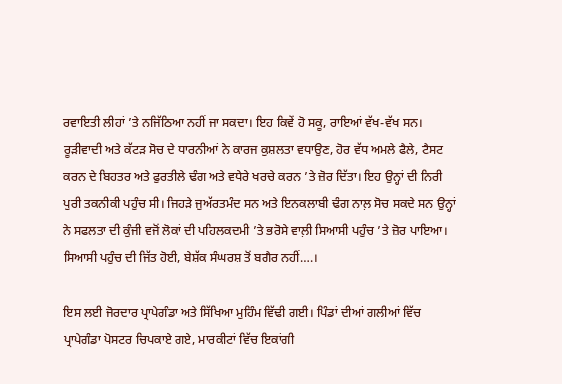ਰਵਾਇਤੀ ਲੀਹਾਂ ’ਤੇ ਨਜਿੱਠਿਆ ਨਹੀਂ ਜਾ ਸਕਦਾ। ਇਹ ਕਿਵੇਂ ਹੋ ਸਕੂ, ਰਾਇਆਂ ਵੱਖ-ਵੱਖ ਸਨ। ਰੂੜੀਵਾਦੀ ਅਤੇ ਕੱਟੜ ਸੋਚ ਦੇ ਧਾਰਨੀਆਂ ਨੇ ਕਾਰਜ ਕੁਸ਼ਲਤਾ ਵਧਾਉਣ, ਹੋਰ ਵੱਧ ਅਮਲੇ ਫੈਲੇ, ਟੈਸਟ ਕਰਨ ਦੇ ਬਿਹਤਰ ਅਤੇ ਫੁਰਤੀਲੇ ਢੰਗ ਅਤੇ ਵਧੇਰੇ ਖਰਚੇ ਕਰਨ ’ਤੇ ਜ਼ੋਰ ਦਿੱਤਾ। ਇਹ ਉਨ੍ਹਾਂ ਦੀ ਨਿਰੀ ਪੁਰੀ ਤਕਨੀਕੀ ਪਹੁੰਚ ਸੀ। ਜਿਹੜੇ ਜੁਅੱਰਤਮੰਦ ਸਨ ਅਤੇ ਇਨਕਲਾਬੀ ਢੰਗ ਨਾਲ਼ ਸੋਚ ਸਕਦੇ ਸਨ ਉਨ੍ਹਾਂ ਨੇ ਸਫਲਤਾ ਦੀ ਕੁੰਜੀ ਵਜੋਂ ਲੋਕਾਂ ਦੀ ਪਹਿਲਕਦਮੀ ’ਤੇ ਭਰੋਸੇ ਵਾਲ਼ੀ ਸਿਆਸੀ ਪਹੁੰਚ ’ਤੇ ਜ਼ੋਰ ਪਾਇਆ। ਸਿਆਸੀ ਪਹੁੰਚ ਦੀ ਜਿੱਤ ਹੋਈ, ਬੇਸ਼ੱਕ ਸੰਘਰਸ਼ ਤੋਂ ਬਗੈਰ ਨਹੀਂ….।

ਇਸ ਲਈ ਜੋਰਦਾਰ ਪ੍ਰਾਪੇਗੰਡਾ ਅਤੇ ਸਿੱਖਿਆ ਮੁਹਿੰਮ ਵਿੱਢੀ ਗਈ। ਪਿੰਡਾਂ ਦੀਆਂ ਗਲੀਆਂ ਵਿੱਚ ਪ੍ਰਾਪੇਗੰਡਾ ਪੋਸਟਰ ਚਿਪਕਾਏ ਗਏ, ਮਾਰਕੀਟਾਂ ਵਿੱਚ ਇਕਾਂਗੀ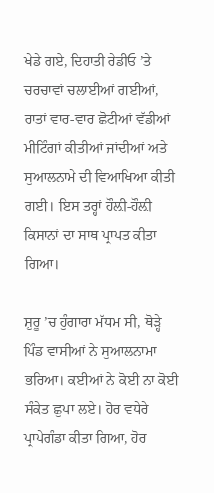ਖੇਡੇ ਗਏ, ਦਿਹਾਤੀ ਰੇਡੀਓ ’ਤੇ ਚਰਚਾਵਾਂ ਚਲਾਈਆਂ ਗਈਆਂ, ਰਾਤਾਂ ਵਾਰ-ਵਾਰ ਛੋਟੀਆਂ ਵੱਡੀਆਂ ਮੀਟਿੰਗਾਂ ਕੀਤੀਆਂ ਜਾਂਦੀਆਂ ਅਤੇ ਸੁਆਲਨਾਮੇ ਦੀ ਵਿਆਖਿਆ ਕੀਤੀ ਗਈ। ਇਸ ਤਰ੍ਹਾਂ ਹੌਲ਼ੀ-ਹੌਲ਼ੀ ਕਿਸਾਨਾਂ ਦਾ ਸਾਥ ਪ੍ਰਾਪਤ ਕੀਤਾ ਗਿਆ।

ਸ਼ੁਰੂ ’ਚ ਹੁੰਗਾਰਾ ਮੱਧਮ ਸੀ, ਥੋੜ੍ਹੇ ਪਿੰਡ ਵਾਸੀਆਂ ਨੇ ਸੁਆਲਨਾਮਾ ਭਰਿਆ। ਕਈਆਂ ਨੇ ਕੋਈ ਨਾ ਕੋਈ ਸੰਕੇਤ ਛੁਪਾ ਲਏ। ਹੋਰ ਵਧੇਰੇ ਪ੍ਰਾਪੇਗੰਡਾ ਕੀਤਾ ਗਿਆ, ਹੋਰ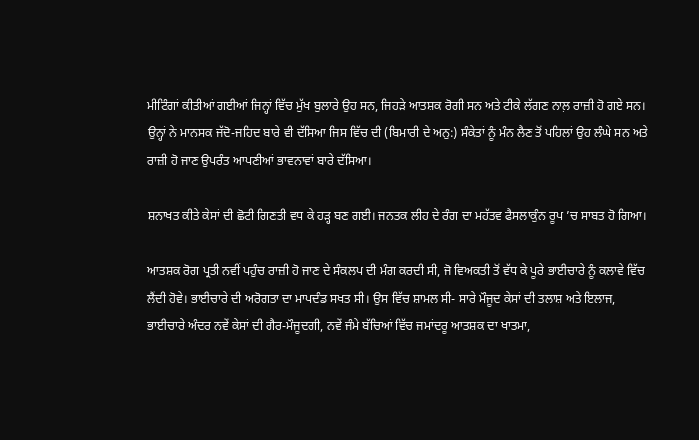ਮੀਟਿੰਗਾਂ ਕੀਤੀਆਂ ਗਈਆਂ ਜਿਨ੍ਹਾਂ ਵਿੱਚ ਮੁੱਖ ਬੁਲਾਰੇ ਉਹ ਸਨ, ਜਿਹੜੇ ਆਤਸ਼ਕ ਰੋਗੀ ਸਨ ਅਤੇ ਟੀਕੇ ਲੱਗਣ ਨਾਲ਼ ਰਾਜ਼ੀ ਹੋ ਗਏ ਸਨ। ਉਨ੍ਹਾਂ ਨੇ ਮਾਨਸਕ ਜੱਦੋ-ਜਹਿਦ ਬਾਰੇ ਵੀ ਦੱਸਿਆ ਜਿਸ ਵਿੱਚ ਦੀ (ਬਿਮਾਰੀ ਦੇ ਅਨੁ:) ਸੰਕੇਤਾਂ ਨੂੰ ਮੰਨ ਲੈਣ ਤੋਂ ਪਹਿਲਾਂ ਉਹ ਲੰਘੇ ਸਨ ਅਤੇ ਰਾਜ਼ੀ ਹੋ ਜਾਣ ਉਪਰੰਤ ਆਪਣੀਆਂ ਭਾਵਨਾਵਾਂ ਬਾਰੇ ਦੱਸਿਆ।

ਸ਼ਨਾਖਤ ਕੀਤੇ ਕੇਸਾਂ ਦੀ ਛੋਟੀ ਗਿਣਤੀ ਵਧ ਕੇ ਹੜ੍ਹ ਬਣ ਗਈ। ਜਨਤਕ ਲੀਹ ਦੇ ਰੰਗ ਦਾ ਮਹੱਤਵ ਫੈਸਲਾਕੁੰਨ ਰੂਪ ’ਚ ਸਾਬਤ ਹੋ ਗਿਆ।

ਆਤਸ਼ਕ ਰੋਗ ਪ੍ਰਤੀ ਨਵੀਂ ਪਹੁੰਚ ਰਾਜ਼ੀ ਹੋ ਜਾਣ ਦੇ ਸੰਕਲਪ ਦੀ ਮੰਗ ਕਰਦੀ ਸੀ, ਜੋ ਵਿਅਕਤੀ ਤੋਂ ਵੱਧ ਕੇ ਪੂਰੇ ਭਾਈਚਾਰੇ ਨੂੰ ਕਲਾਵੇ ਵਿੱਚ ਲੈਂਦੀ ਹੋਵੇ। ਭਾਈਚਾਰੇ ਦੀ ਅਰੋਗਤਾ ਦਾ ਮਾਪਦੰਡ ਸਖਤ ਸੀ। ਉਸ ਵਿੱਚ ਸ਼ਾਮਲ ਸੀ- ਸਾਰੇ ਮੌਜੂਦ ਕੇਸਾਂ ਦੀ ਤਲਾਸ਼ ਅਤੇ ਇਲਾਜ, ਭਾਈਚਾਰੇ ਅੰਦਰ ਨਵੇਂ ਕੇਸਾਂ ਦੀ ਗੈਰ-ਮੌਜੂਦਗੀ, ਨਵੇਂ ਜੰਮੇ ਬੱਚਿਆਂ ਵਿੱਚ ਜਮਾਂਦਰੂ ਆਤਸ਼ਕ ਦਾ ਖਾਤਮਾ,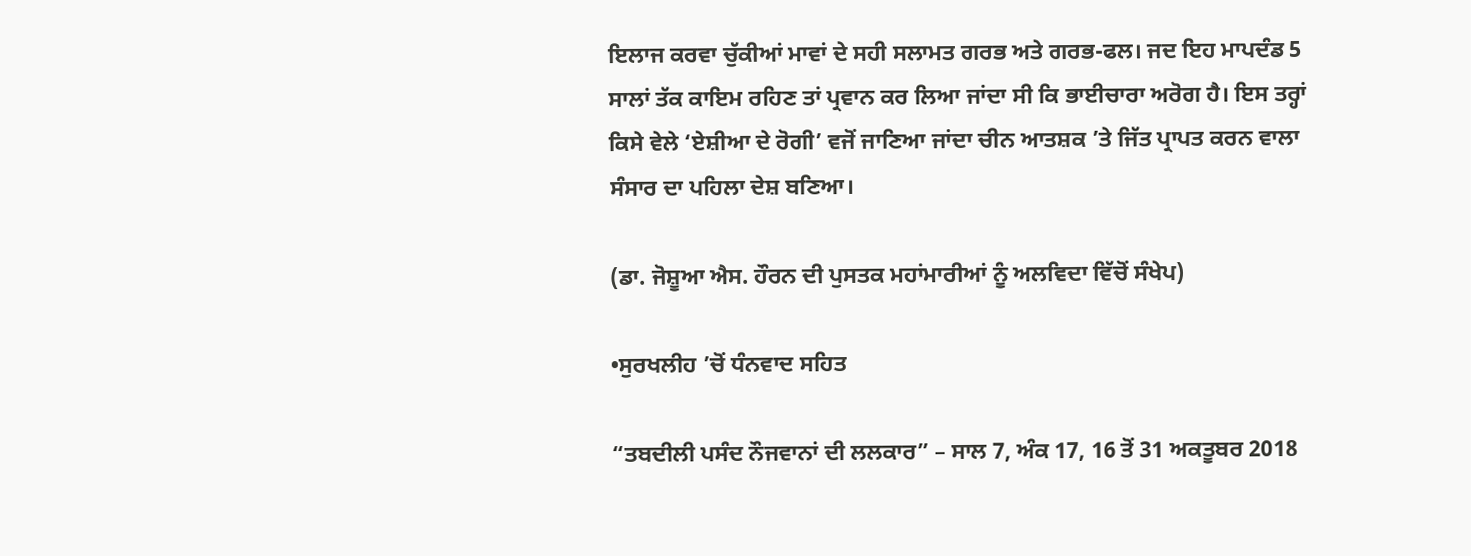ਇਲਾਜ ਕਰਵਾ ਚੁੱਕੀਆਂ ਮਾਵਾਂ ਦੇ ਸਹੀ ਸਲਾਮਤ ਗਰਭ ਅਤੇ ਗਰਭ-ਫਲ। ਜਦ ਇਹ ਮਾਪਦੰਡ 5 ਸਾਲਾਂ ਤੱਕ ਕਾਇਮ ਰਹਿਣ ਤਾਂ ਪ੍ਰਵਾਨ ਕਰ ਲਿਆ ਜਾਂਦਾ ਸੀ ਕਿ ਭਾਈਚਾਰਾ ਅਰੋਗ ਹੈ। ਇਸ ਤਰ੍ਹਾਂ ਕਿਸੇ ਵੇਲੇ ‘ਏਸ਼ੀਆ ਦੇ ਰੋਗੀ’ ਵਜੋਂ ਜਾਣਿਆ ਜਾਂਦਾ ਚੀਨ ਆਤਸ਼ਕ ’ਤੇ ਜਿੱਤ ਪ੍ਰਾਪਤ ਕਰਨ ਵਾਲਾ ਸੰਸਾਰ ਦਾ ਪਹਿਲਾ ਦੇਸ਼ ਬਣਿਆ।

(ਡਾ. ਜੋਸ਼ੂਆ ਐਸ. ਹੌਰਨ ਦੀ ਪੁਸਤਕ ਮਹਾਂਮਾਰੀਆਂ ਨੂੰ ਅਲਵਿਦਾ ਵਿੱਚੋਂ ਸੰਖੇਪ)

•ਸੁਰਖਲੀਹ ’ਚੋਂ ਧੰਨਵਾਦ ਸਹਿਤ

“ਤਬਦੀਲੀ ਪਸੰਦ ਨੌਜਵਾਨਾਂ ਦੀ ਲਲਕਾਰ” – ਸਾਲ 7, ਅੰਕ 17, 16 ਤੋਂ 31 ਅਕਤੂਬਰ 2018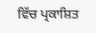ਵਿੱਚ ਪ੍ਰਕਾਸ਼ਿਤ